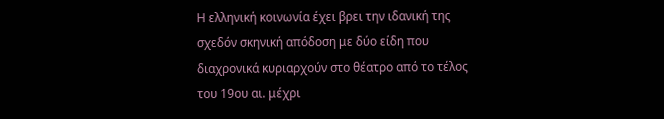Η ελληνική κοινωνία έχει βρει την ιδανική της σχεδόν σκηνική απόδοση με δύο είδη που διαχρονικά κυριαρχούν στο θέατρο από το τέλος του 19ου αι. μέχρι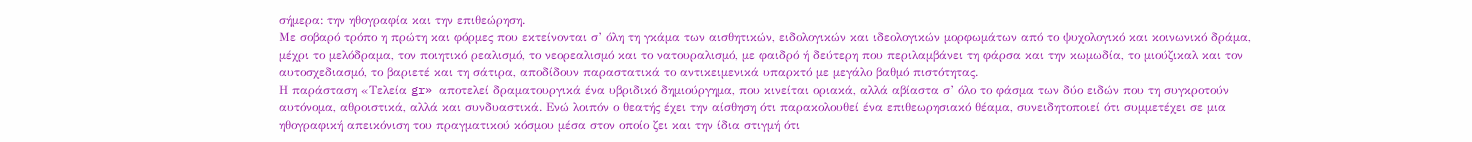σήμερα: την ηθογραφία και την επιθεώρηση.
Με σοβαρό τρόπο η πρώτη και φόρμες που εκτείνονται σ’ όλη τη γκάμα των αισθητικών, ειδολογικών και ιδεολογικών μορφωμάτων από το ψυχολογικό και κοινωνικό δράμα, μέχρι το μελόδραμα, τον ποιητικό ρεαλισμό, το νεορεαλισμό και το νατουραλισμό, με φαιδρό ή δεύτερη που περιλαμβάνει τη φάρσα και την κωμωδία, το μιούζικαλ και τον αυτοσχεδιασμό, το βαριετέ και τη σάτιρα, αποδίδουν παραστατικά το αντικειμενικά υπαρκτό με μεγάλο βαθμό πιστότητας.
Η παράσταση «Τελεία gr» αποτελεί δραματουργικά ένα υβριδικό δημιούργημα, που κινείται οριακά, αλλά αβίαστα σ’ όλο το φάσμα των δύο ειδών που τη συγκροτούν αυτόνομα, αθροιστικά, αλλά και συνδυαστικά. Ενώ λοιπόν ο θεατής έχει την αίσθηση ότι παρακολουθεί ένα επιθεωρησιακό θέαμα, συνειδητοποιεί ότι συμμετέχει σε μια ηθογραφική απεικόνιση του πραγματικού κόσμου μέσα στον οποίο ζει και την ίδια στιγμή ότι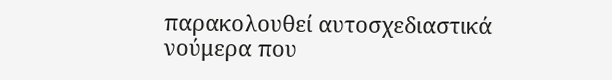παρακολουθεί αυτοσχεδιαστικά νούμερα που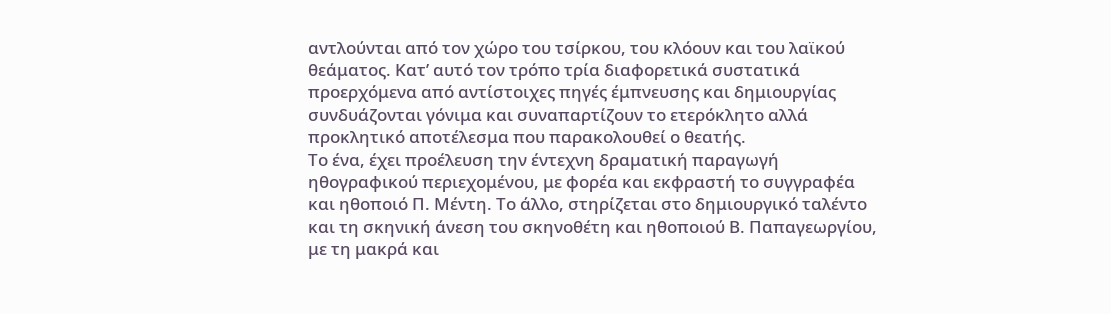αντλούνται από τον χώρο του τσίρκου, του κλόουν και του λαϊκού θεάματος. Κατ’ αυτό τον τρόπο τρία διαφορετικά συστατικά προερχόμενα από αντίστοιχες πηγές έμπνευσης και δημιουργίας συνδυάζονται γόνιμα και συναπαρτίζουν το ετερόκλητο αλλά προκλητικό αποτέλεσμα που παρακολουθεί ο θεατής.
Το ένα, έχει προέλευση την έντεχνη δραματική παραγωγή ηθογραφικού περιεχομένου, με φορέα και εκφραστή το συγγραφέα και ηθοποιό Π. Μέντη. Το άλλο, στηρίζεται στο δημιουργικό ταλέντο και τη σκηνική άνεση του σκηνοθέτη και ηθοποιού Β. Παπαγεωργίου, με τη μακρά και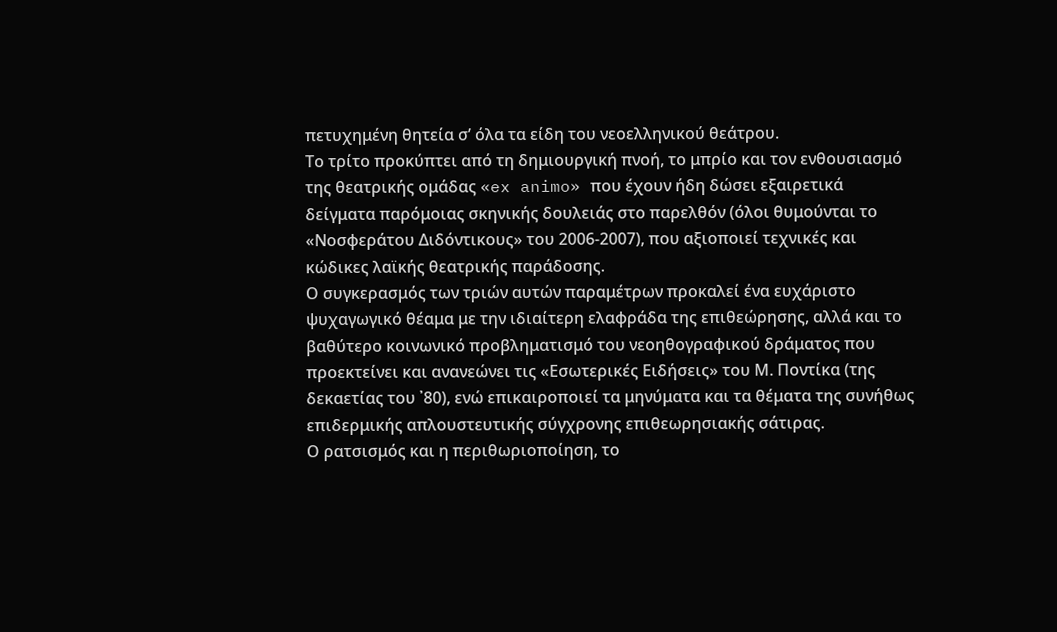πετυχημένη θητεία σ’ όλα τα είδη του νεοελληνικού θεάτρου.
Tο τρίτο προκύπτει από τη δημιουργική πνοή, το μπρίο και τον ενθουσιασμό της θεατρικής ομάδας «ex animo» που έχουν ήδη δώσει εξαιρετικά δείγματα παρόμοιας σκηνικής δουλειάς στο παρελθόν (όλοι θυμούνται το «Νοσφεράτου Διδόντικους» του 2006-2007), που αξιοποιεί τεχνικές και κώδικες λαϊκής θεατρικής παράδοσης.
Ο συγκερασμός των τριών αυτών παραμέτρων προκαλεί ένα ευχάριστο ψυχαγωγικό θέαμα με την ιδιαίτερη ελαφράδα της επιθεώρησης, αλλά και το βαθύτερο κοινωνικό προβληματισμό του νεοηθογραφικού δράματος που προεκτείνει και ανανεώνει τις «Εσωτερικές Ειδήσεις» του Μ. Ποντίκα (της δεκαετίας του ᾽80), ενώ επικαιροποιεί τα μηνύματα και τα θέματα της συνήθως επιδερμικής απλουστευτικής σύγχρονης επιθεωρησιακής σάτιρας.
Ο ρατσισμός και η περιθωριοποίηση, το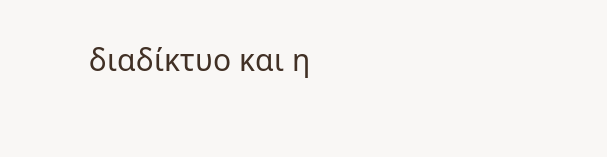διαδίκτυο και η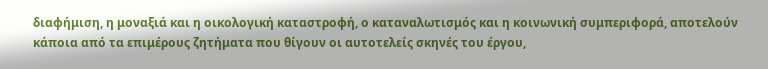διαφήμιση, η μοναξιά και η οικολογική καταστροφή, ο καταναλωτισμός και η κοινωνική συμπεριφορά, αποτελούν κάποια από τα επιμέρους ζητήματα που θίγουν οι αυτοτελείς σκηνές του έργου,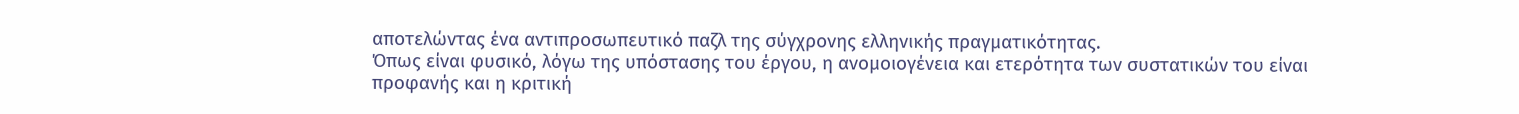αποτελώντας ένα αντιπροσωπευτικό παζλ της σύγχρονης ελληνικής πραγματικότητας.
Όπως είναι φυσικό, λόγω της υπόστασης του έργου, η ανομοιογένεια και ετερότητα των συστατικών του είναι προφανής και η κριτική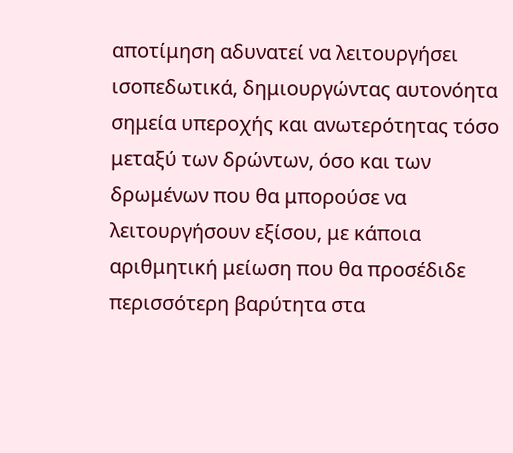αποτίμηση αδυνατεί να λειτουργήσει ισοπεδωτικά, δημιουργώντας αυτονόητα σημεία υπεροχής και ανωτερότητας τόσο μεταξύ των δρώντων, όσο και των δρωμένων που θα μπορούσε να λειτουργήσουν εξίσου, με κάποια αριθμητική μείωση που θα προσέδιδε περισσότερη βαρύτητα στα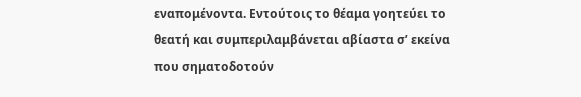εναπομένοντα. Εντούτοις το θέαμα γοητεύει το θεατή και συμπεριλαμβάνεται αβίαστα σ’ εκείνα που σηματοδοτούν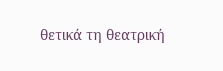θετικά τη θεατρική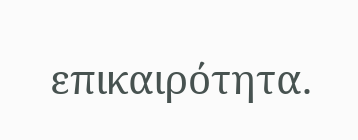επικαιρότητα.